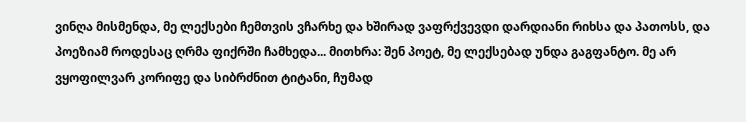ვინღა მისმენდა, მე ლექსები ჩემთვის ვჩარხე და ხშირად ვაფრქვევდი დარდიანი რიხსა და პათოსს, და პოეზიამ როდესაც ღრმა ფიქრში ჩამხედა... მითხრა: შენ პოეტ, მე ლექსებად უნდა გაგფანტო. მე არ ვყოფილვარ კორიფე და სიბრძნით ტიტანი, ჩუმად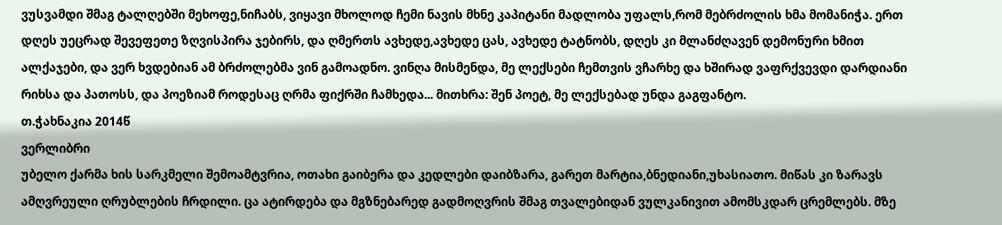ვუსვამდი შმაგ ტალღებში მეხოფე,ნიჩაბს, ვიყავი მხოლოდ ჩემი ნავის მხნე კაპიტანი მადლობა უფალს,რომ მებრძოლის ხმა მომანიჭა. ერთ დღეს უეცრად შევეფეთე ზღვისპირა ჯებირს, და ღმერთს ავხედე,ავხედე ცას, ავხედე ტატნობს, დღეს კი მლანძღავენ დემონური ხმით ალქაჯები, და ვერ ხვდებიან ამ ბრძოლებმა ვინ გამოადნო. ვინღა მისმენდა, მე ლექსები ჩემთვის ვჩარხე და ხშირად ვაფრქვევდი დარდიანი რიხსა და პათოსს, და პოეზიამ როდესაც ღრმა ფიქრში ჩამხედა... მითხრა: შენ პოეტ, მე ლექსებად უნდა გაგფანტო.
თ.ჭახნაკია 2014წ
ვერლიბრი
უბელო ქარმა ხის სარკმელი შემოამტვრია, ოთახი გაიბერა და კედლები დაიბზარა, გარეთ მარტია,ბნედიანი,უხასიათო. მიწას კი ზარავს ამღვრეული ღრუბლების ჩრდილი. ცა ატირდება და მგზნებარედ გადმოღვრის შმაგ თვალებიდან ვულკანივით ამომსკდარ ცრემლებს. მზე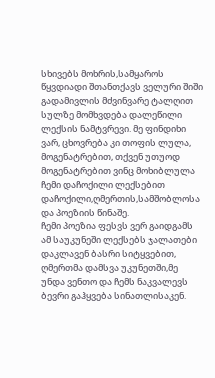სხივებს მოხრის,სამყაროს წყვდიადი შთანთქავს ველური შიში გადამივლის მძვინვარე ტალღით სულზე მომხვდება დალეწილი ლექსის ნამტვრევი. მე ფინდიხი ვარ, ცხოვრება კი თოფის ლულა, მოგენატრებით, თქვენ უთუოდ მოგენატრებით ვინც მოხიბლულა ჩემი დაჩოქილი ლექსებით დაჩოქილი,ღმერთის,სამშობლოსა და პოეზიის წინაშე.
ჩემი პოეზია ფესვს ვერ გაიდგამს ამ საუკუნეში ლექსებს ჯალათები დაკლავენ ბასრი სიტყვებით, ღმერთმა დამსვა უკუნეთში,მე უნდა ვენთო და ჩემს ნაკვალევს ბევრი გაჰყვება სინათლისაკენ.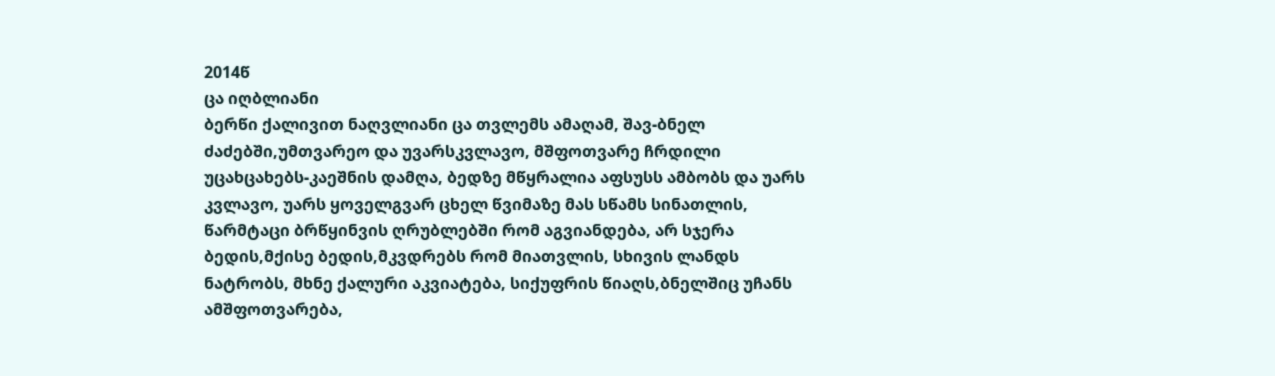2014წ
ცა იღბლიანი
ბერწი ქალივით ნაღვლიანი ცა თვლემს ამაღამ, შავ-ბნელ ძაძებში,უმთვარეო და უვარსკვლავო, მშფოთვარე ჩრდილი უცახცახებს-კაეშნის დამღა, ბედზე მწყრალია აფსუსს ამბობს და უარს კვლავო, უარს ყოველგვარ ცხელ წვიმაზე მას სწამს სინათლის, წარმტაცი ბრწყინვის ღრუბლებში რომ აგვიანდება, არ სჯერა ბედის,მქისე ბედის,მკვდრებს რომ მიათვლის, სხივის ლანდს ნატრობს, მხნე ქალური აკვიატება, სიქუფრის წიაღს,ბნელშიც უჩანს ამშფოთვარება,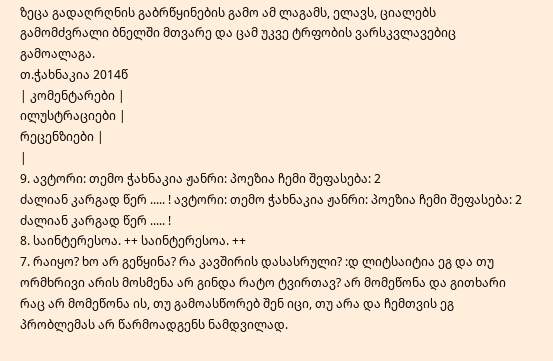ზეცა გადაღრღნის გაბრწყინების გამო ამ ლაგამს, ელავს, ციალებს გამომძვრალი ბნელში მთვარე და ცამ უკვე ტრფობის ვარსკვლავებიც გამოალაგა.
თ.ჭახნაკია 2014წ
| კომენტარები |
ილუსტრაციები |
რეცენზიები |
|
9. ავტორი: თემო ჭახნაკია ჟანრი: პოეზია ჩემი შეფასება: 2
ძალიან კარგად წერ ..... ! ავტორი: თემო ჭახნაკია ჟანრი: პოეზია ჩემი შეფასება: 2
ძალიან კარგად წერ ..... !
8. საინტერესოა. ++ საინტერესოა. ++
7. რაიყო? ხო არ გეწყინა? რა კავშირის დასასრული? :დ ლიტსაიტია ეგ და თუ ორმხრივი არის მოსმენა არ გინდა რატო ტვირთავ? არ მომეწონა და გითხარი რაც არ მომეწონა ის, თუ გამოასწორებ შენ იცი, თუ არა და ჩემთვის ეგ პრობლემას არ წარმოადგენს ნამდვილად.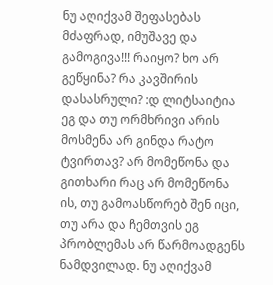ნუ აღიქვამ შეფასებას მძაფრად, იმუშავე და გამოგივა!!! რაიყო? ხო არ გეწყინა? რა კავშირის დასასრული? :დ ლიტსაიტია ეგ და თუ ორმხრივი არის მოსმენა არ გინდა რატო ტვირთავ? არ მომეწონა და გითხარი რაც არ მომეწონა ის, თუ გამოასწორებ შენ იცი, თუ არა და ჩემთვის ეგ პრობლემას არ წარმოადგენს ნამდვილად. ნუ აღიქვამ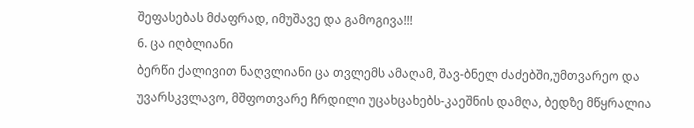შეფასებას მძაფრად, იმუშავე და გამოგივა!!!
6. ცა იღბლიანი
ბერწი ქალივით ნაღვლიანი ცა თვლემს ამაღამ, შავ-ბნელ ძაძებში,უმთვარეო და უვარსკვლავო, მშფოთვარე ჩრდილი უცახცახებს-კაეშნის დამღა, ბედზე მწყრალია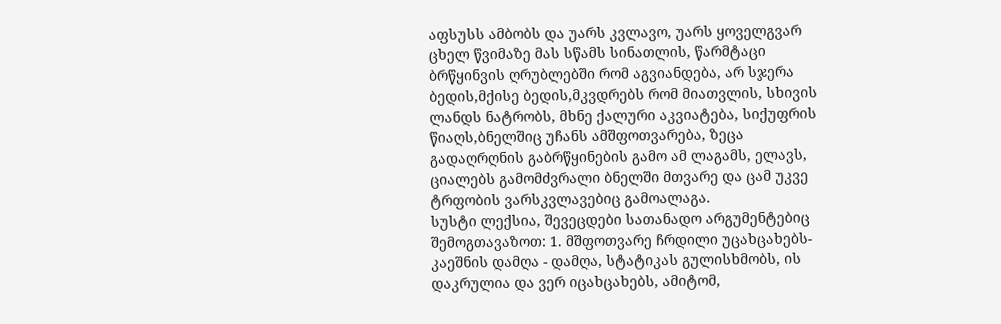აფსუსს ამბობს და უარს კვლავო, უარს ყოველგვარ ცხელ წვიმაზე მას სწამს სინათლის, წარმტაცი ბრწყინვის ღრუბლებში რომ აგვიანდება, არ სჯერა ბედის,მქისე ბედის,მკვდრებს რომ მიათვლის, სხივის ლანდს ნატრობს, მხნე ქალური აკვიატება, სიქუფრის წიაღს,ბნელშიც უჩანს ამშფოთვარება, ზეცა გადაღრღნის გაბრწყინების გამო ამ ლაგამს, ელავს, ციალებს გამომძვრალი ბნელში მთვარე და ცამ უკვე ტრფობის ვარსკვლავებიც გამოალაგა.
სუსტი ლექსია, შევეცდები სათანადო არგუმენტებიც შემოგთავაზოთ: 1. მშფოთვარე ჩრდილი უცახცახებს- კაეშნის დამღა - დამღა, სტატიკას გულისხმობს, ის დაკრულია და ვერ იცახცახებს, ამიტომ,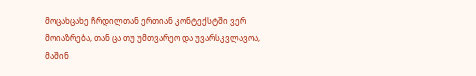მოცახცახე ჩრდილთან ერთიან კონტექსტში ვერ მოიაზრება, თან ცა თუ უმთვარეო და უვარსკვლავოა, მაშინ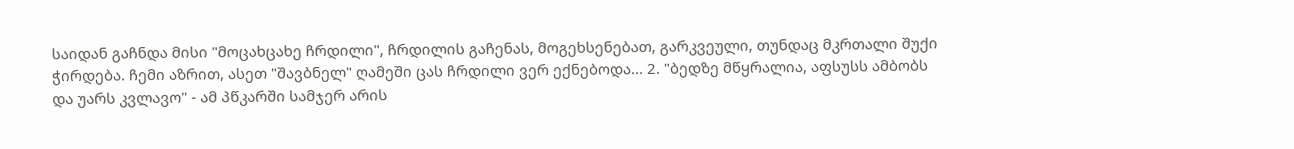საიდან გაჩნდა მისი "მოცახცახე ჩრდილი", ჩრდილის გაჩენას, მოგეხსენებათ, გარკვეული, თუნდაც მკრთალი შუქი ჭირდება. ჩემი აზრით, ასეთ "შავბნელ" ღამეში ცას ჩრდილი ვერ ექნებოდა... 2. "ბედზე მწყრალია, აფსუსს ამბობს და უარს კვლავო" - ამ პწკარში სამჯერ არის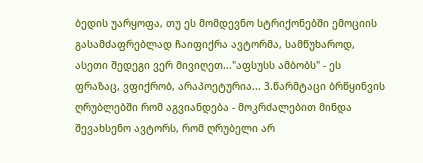ბედის უარყოფა, თუ ეს მომდევნო სტრიქონებში ემოციის გასამძაფრებლად ჩაიფიქრა ავტორმა, სამწუხაროდ, ასეთი შედეგი ვერ მივიღეთ..."აფსუსს ამბობს" - ეს ფრაზაც, ვფიქრობ, არაპოეტურია... 3.წარმტაცი ბრწყინვის ღრუბლებში რომ აგვიანდება - მოკრძალებით მინდა შევახსენო ავტორს, რომ ღრუბელი არ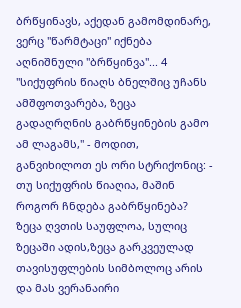ბრწყინავს, აქედან გამომდინარე, ვერც "წარმტაცი" იქნება აღნიშნული "ბრწყინვა"... 4 "სიქუფრის წიაღს ბნელშიც უჩანს ამშფოთვარება, ზეცა გადაღრღნის გაბრწყინების გამო ამ ლაგამს," - მოდით, განვიხილოთ ეს ორი სტრიქონიც: - თუ სიქუფრის წიაღია, მაშინ როგორ ჩნდება გაბრწყინება? ზეცა ღვთის საუფლოა, სულიც ზეცაში ადის,ზეცა გარკვეულად თავისუფლების სიმბოლოც არის და მას ვერანაირი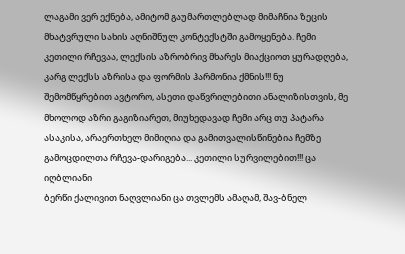ლაგამი ვერ ექნება, ამიტომ გაუმართლებლად მიმაჩნია ზეცის მხატვრული სახის აღნიშნულ კონტექსტში გამოყენება. ჩემი კეთილი რჩევაა, ლექსის აზრობრივ მხარეს მიაქციოთ ყურადღება, კარგ ლექსს აზრისა და ფორმის ჰარმონია ქმნის!!! ნუ შემომწყრებით ავტორო, ასეთი დაწვრილებითი ანალიზისთვის, მე მხოლოდ აზრი გაგიზიარეთ, მიუხედავად ჩემი არც თუ პატარა ასაკისა, არაერთხელ მიმიღია და გამითვალისწინებია ჩემზე გამოცდილთა რჩევა-დარიგება... კეთილი სურვილებით!!! ცა იღბლიანი
ბერწი ქალივით ნაღვლიანი ცა თვლემს ამაღამ, შავ-ბნელ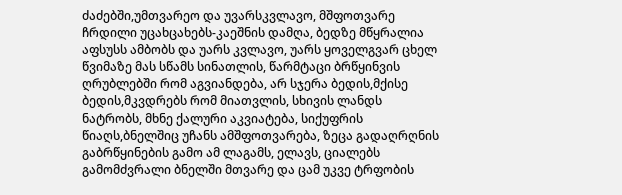ძაძებში,უმთვარეო და უვარსკვლავო, მშფოთვარე ჩრდილი უცახცახებს-კაეშნის დამღა, ბედზე მწყრალია აფსუსს ამბობს და უარს კვლავო, უარს ყოველგვარ ცხელ წვიმაზე მას სწამს სინათლის, წარმტაცი ბრწყინვის ღრუბლებში რომ აგვიანდება, არ სჯერა ბედის,მქისე ბედის,მკვდრებს რომ მიათვლის, სხივის ლანდს ნატრობს, მხნე ქალური აკვიატება, სიქუფრის წიაღს,ბნელშიც უჩანს ამშფოთვარება, ზეცა გადაღრღნის გაბრწყინების გამო ამ ლაგამს, ელავს, ციალებს გამომძვრალი ბნელში მთვარე და ცამ უკვე ტრფობის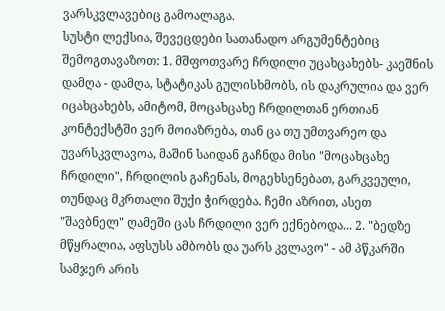ვარსკვლავებიც გამოალაგა.
სუსტი ლექსია, შევეცდები სათანადო არგუმენტებიც შემოგთავაზოთ: 1. მშფოთვარე ჩრდილი უცახცახებს- კაეშნის დამღა - დამღა, სტატიკას გულისხმობს, ის დაკრულია და ვერ იცახცახებს, ამიტომ, მოცახცახე ჩრდილთან ერთიან კონტექსტში ვერ მოიაზრება, თან ცა თუ უმთვარეო და უვარსკვლავოა, მაშინ საიდან გაჩნდა მისი "მოცახცახე ჩრდილი", ჩრდილის გაჩენას, მოგეხსენებათ, გარკვეული, თუნდაც მკრთალი შუქი ჭირდება. ჩემი აზრით, ასეთ "შავბნელ" ღამეში ცას ჩრდილი ვერ ექნებოდა... 2. "ბედზე მწყრალია, აფსუსს ამბობს და უარს კვლავო" - ამ პწკარში სამჯერ არის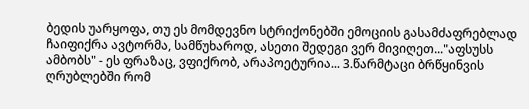ბედის უარყოფა, თუ ეს მომდევნო სტრიქონებში ემოციის გასამძაფრებლად ჩაიფიქრა ავტორმა, სამწუხაროდ, ასეთი შედეგი ვერ მივიღეთ..."აფსუსს ამბობს" - ეს ფრაზაც, ვფიქრობ, არაპოეტურია... 3.წარმტაცი ბრწყინვის ღრუბლებში რომ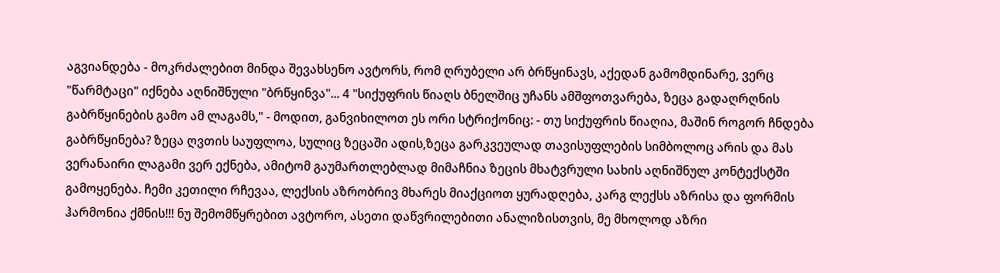აგვიანდება - მოკრძალებით მინდა შევახსენო ავტორს, რომ ღრუბელი არ ბრწყინავს, აქედან გამომდინარე, ვერც "წარმტაცი" იქნება აღნიშნული "ბრწყინვა"... 4 "სიქუფრის წიაღს ბნელშიც უჩანს ამშფოთვარება, ზეცა გადაღრღნის გაბრწყინების გამო ამ ლაგამს," - მოდით, განვიხილოთ ეს ორი სტრიქონიც: - თუ სიქუფრის წიაღია, მაშინ როგორ ჩნდება გაბრწყინება? ზეცა ღვთის საუფლოა, სულიც ზეცაში ადის,ზეცა გარკვეულად თავისუფლების სიმბოლოც არის და მას ვერანაირი ლაგამი ვერ ექნება, ამიტომ გაუმართლებლად მიმაჩნია ზეცის მხატვრული სახის აღნიშნულ კონტექსტში გამოყენება. ჩემი კეთილი რჩევაა, ლექსის აზრობრივ მხარეს მიაქციოთ ყურადღება, კარგ ლექსს აზრისა და ფორმის ჰარმონია ქმნის!!! ნუ შემომწყრებით ავტორო, ასეთი დაწვრილებითი ანალიზისთვის, მე მხოლოდ აზრი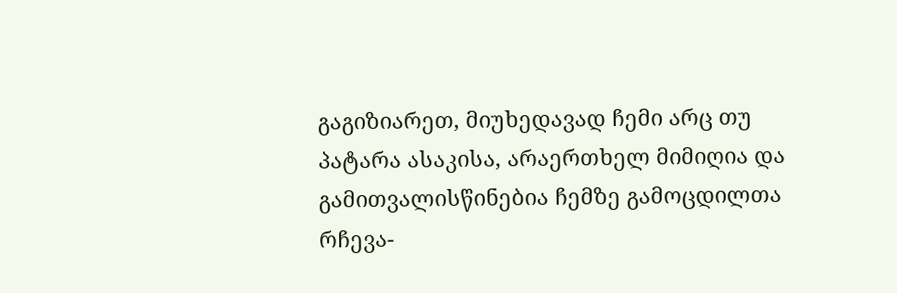გაგიზიარეთ, მიუხედავად ჩემი არც თუ პატარა ასაკისა, არაერთხელ მიმიღია და გამითვალისწინებია ჩემზე გამოცდილთა რჩევა-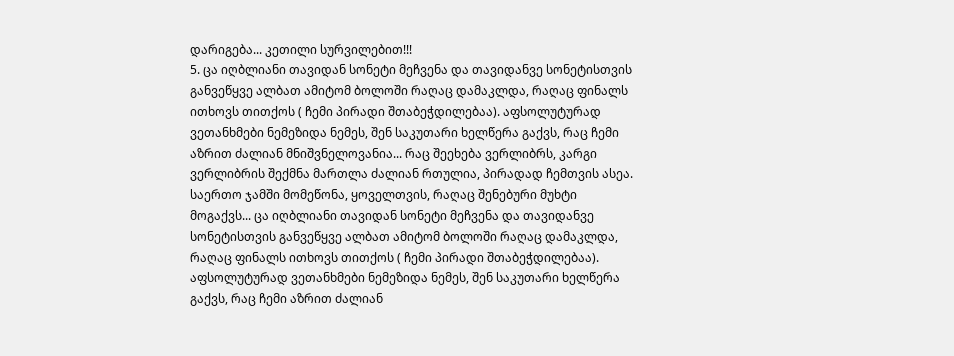დარიგება... კეთილი სურვილებით!!!
5. ცა იღბლიანი თავიდან სონეტი მეჩვენა და თავიდანვე სონეტისთვის განვეწყვე ალბათ ამიტომ ბოლოში რაღაც დამაკლდა, რაღაც ფინალს ითხოვს თითქოს ( ჩემი პირადი შთაბეჭდილებაა). აფსოლუტურად ვეთანხმები ნემეზიდა ნემეს, შენ საკუთარი ხელწერა გაქვს, რაც ჩემი აზრით ძალიან მნიშვნელოვანია... რაც შეეხება ვერლიბრს, კარგი ვერლიბრის შექმნა მართლა ძალიან რთულია, პირადად ჩემთვის ასეა. საერთო ჯამში მომეწონა, ყოველთვის, რაღაც შენებური მუხტი მოგაქვს... ცა იღბლიანი თავიდან სონეტი მეჩვენა და თავიდანვე სონეტისთვის განვეწყვე ალბათ ამიტომ ბოლოში რაღაც დამაკლდა, რაღაც ფინალს ითხოვს თითქოს ( ჩემი პირადი შთაბეჭდილებაა). აფსოლუტურად ვეთანხმები ნემეზიდა ნემეს, შენ საკუთარი ხელწერა გაქვს, რაც ჩემი აზრით ძალიან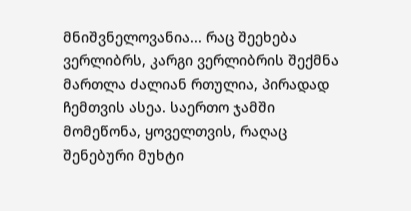მნიშვნელოვანია... რაც შეეხება ვერლიბრს, კარგი ვერლიბრის შექმნა მართლა ძალიან რთულია, პირადად ჩემთვის ასეა. საერთო ჯამში მომეწონა, ყოველთვის, რაღაც შენებური მუხტი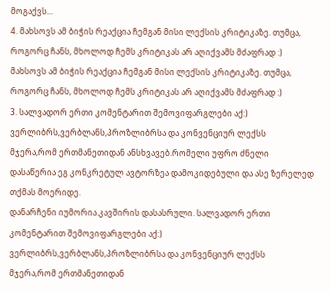მოგაქვს...
4. მახსოვს ამ ბიჭის რეაქცია ჩემგან მისი ლექსის კრიტიკაზე. თუმცა, როგორც ჩანს, მხოლოდ ჩემს კრიტიკას არ აღიქვამს მძაფრად :)
მახსოვს ამ ბიჭის რეაქცია ჩემგან მისი ლექსის კრიტიკაზე. თუმცა, როგორც ჩანს, მხოლოდ ჩემს კრიტიკას არ აღიქვამს მძაფრად :)
3. სალვადორ ერთი კომენტარით შემოვიფარგლები აქ:) ვერლიბრს,ვერბლანს,პროზლიბრსა და კონვენციურ ლექსს მჯერა,რომ ერთმანეთიდან ანსხვავებ.რომელი უფრო ძნელი დასაწერია ეგ კონკრეტულ ავტორზეა დამოკიდებული და ასე ზერელედ თქმას მოერიდე.
დანარჩენი იუმორია.კავშირის დასასრული. სალვადორ ერთი კომენტარით შემოვიფარგლები აქ:) ვერლიბრს,ვერბლანს,პროზლიბრსა და კონვენციურ ლექსს მჯერა,რომ ერთმანეთიდან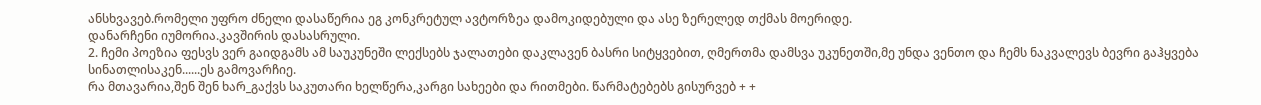ანსხვავებ.რომელი უფრო ძნელი დასაწერია ეგ კონკრეტულ ავტორზეა დამოკიდებული და ასე ზერელედ თქმას მოერიდე.
დანარჩენი იუმორია.კავშირის დასასრული.
2. ჩემი პოეზია ფესვს ვერ გაიდგამს ამ საუკუნეში ლექსებს ჯალათები დაკლავენ ბასრი სიტყვებით, ღმერთმა დამსვა უკუნეთში,მე უნდა ვენთო და ჩემს ნაკვალევს ბევრი გაჰყვება სინათლისაკენ......ეს გამოვარჩიე.
რა მთავარია,შენ შენ ხარ_გაქვს საკუთარი ხელწერა,კარგი სახეები და რითმები. წარმატებებს გისურვებ + +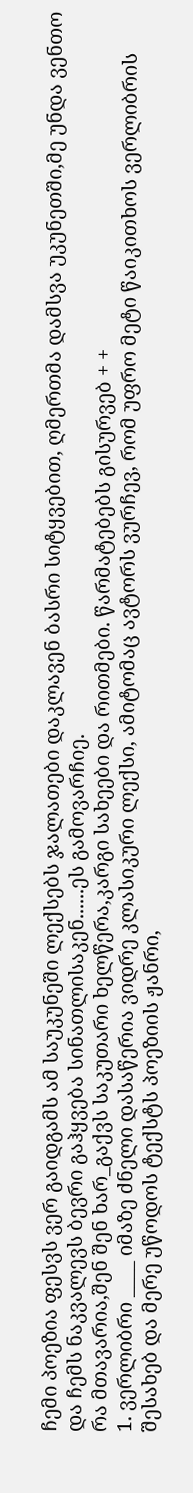ჩემი პოეზია ფესვს ვერ გაიდგამს ამ საუკუნეში ლექსებს ჯალათები დაკლავენ ბასრი სიტყვებით, ღმერთმა დამსვა უკუნეთში,მე უნდა ვენთო და ჩემს ნაკვალევს ბევრი გაჰყვება სინათლისაკენ......ეს გამოვარჩიე.
რა მთავარია,შენ შენ ხარ_გაქვს საკუთარი ხელწერა,კარგი სახეები და რითმები. წარმატებებს გისურვებ + +
1. ვერლიბრი ____ იმაზე ძნელი დასაწერია ვიდრე კლასიკური ლექსი, ამიტომაც ავტორს ვურჩევ, რომ უფრო მეტი წაიკითხოს ვერლიბრის შესახებ და მერე უწოდოს ტექსტს პოეზიის ჟანრი,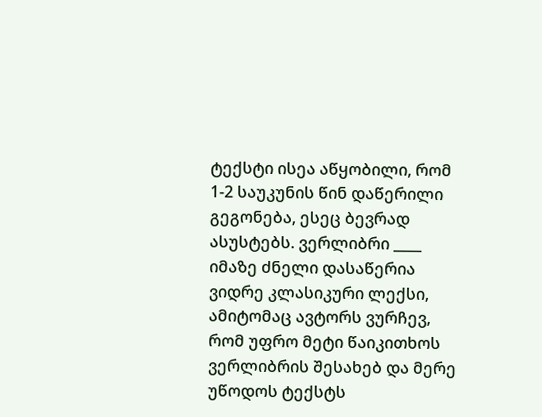ტექსტი ისეა აწყობილი, რომ 1-2 საუკუნის წინ დაწერილი გეგონება, ესეც ბევრად ასუსტებს. ვერლიბრი ____ იმაზე ძნელი დასაწერია ვიდრე კლასიკური ლექსი, ამიტომაც ავტორს ვურჩევ, რომ უფრო მეტი წაიკითხოს ვერლიბრის შესახებ და მერე უწოდოს ტექსტს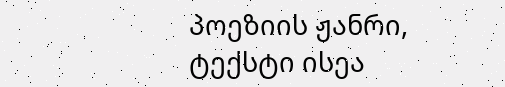პოეზიის ჟანრი,
ტექსტი ისეა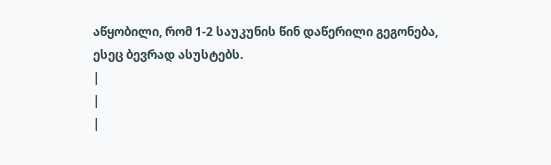აწყობილი, რომ 1-2 საუკუნის წინ დაწერილი გეგონება, ესეც ბევრად ასუსტებს.
|
|
|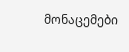მონაცემები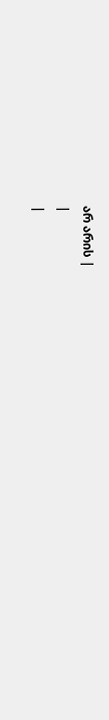არ არის |
|
|